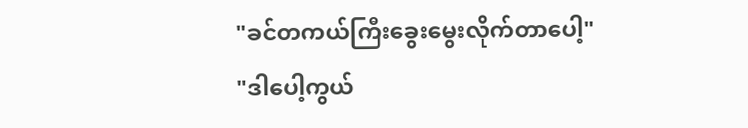"ခင်တကယ်ကြီးခွေးမွေးလိုက်တာပေါ့"
"ဒါပေါ့ကွယ်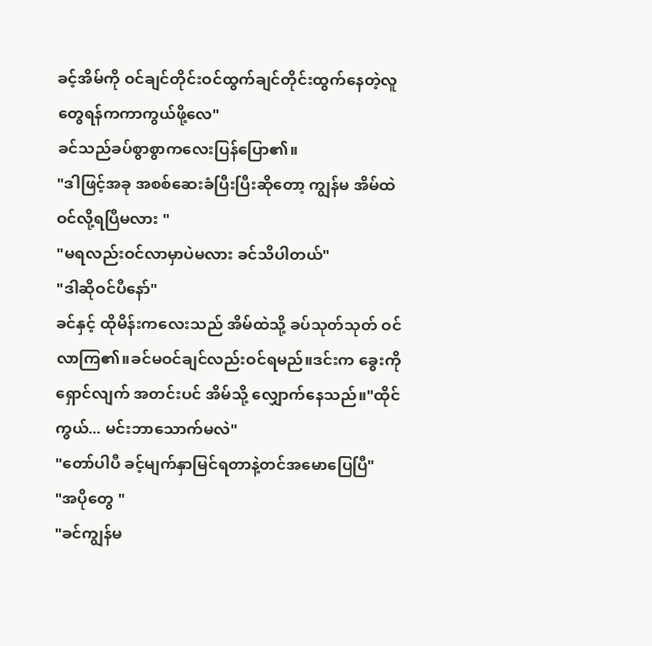ခင့်အိမ်ကို ဝင်ချင်တိုင်းဝင်ထွက်ချင်တိုင်းထွက်နေတဲ့လူတွေရန်ကကာကွယ်ဖို့လေ"
ခင်သည်ခပ်စွာစွာကလေးပြန်ပြော၏။
"ဒါဖြင့်အခု အစစ်ဆေးခံပြီးပြီးဆိုတော့ ကျွန်မ အိမ်ထဲဝင်လို့ရပြီမလား "
"မရလည်းဝင်လာမှာပဲမလား ခင်သိပါတယ်"
"ဒါဆိုဝင်ပီနော်"
ခင်နှင့် ထိုမိန်းကလေးသည် အိမ်ထဲသို့ ခပ်သုတ်သုတ် ဝင်လာကြ၏။ခင်မဝင်ချင်လည်းဝင်ရမည်။ဒင်းက ခွေးကိုရှောင်လျက် အတင်းပင် အိမ်သို့ လျှောက်နေသည်။"ထိုင်ကွယ်... မင်းဘာသောက်မလဲ"
"တော်ပါပီ ခင့်မျက်နှာမြင်ရတာနဲ့တင်အမောပြေပြီ"
"အပိုတွေ "
"ခင်ကျွန်မ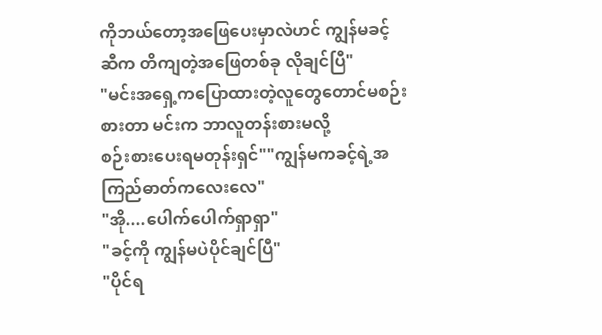ကိုဘယ်တော့အဖြေပေးမှာလဲဟင် ကျွန်မခင့်ဆီက တိကျတဲ့အဖြေတစ်ခု လိုချင်ပြီ"
"မင်းအရှေ့ကပြောထားတဲ့လူတွေတောင်မစဉ်းစားတာ မင်းက ဘာလူတန်းစားမလို့
စဉ်းစားပေးရမတုန်းရှင်""ကျွန်မကခင့်ရဲ့အကြည်ဓာတ်ကလေးလေ"
"အို....ပေါက်ပေါက်ရှာရှာ"
"ခင့်ကို ကျွန်မပဲပိုင်ချင်ပြီ"
"ပိုင်ရ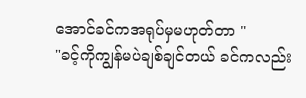အောင်ခင်ကအရုပ်မှမဟုတ်တာ "
"ခင့်ကိုကျွန်မပဲချစ်ချင်တယ် ခင်ကလည်း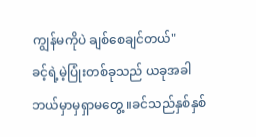ကျွန်မကိုပဲ ချစ်စေချင်တယ်"
ခင့်ရဲ့မဲ့ပြုံးတစ်ခုသည် ယခုအခါ ဘယ်မှာမှရှာမတွေ့ ။ခင်သည်နှစ်နှစ်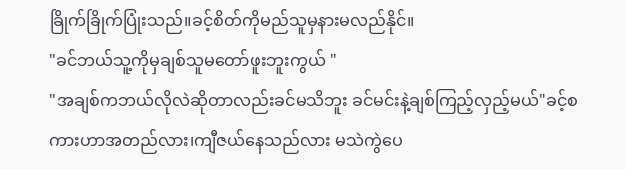ခြိုက်ခြိုက်ပြုံးသည်။ခင့်စိတ်ကိုမည်သူမှနားမလည်နိုင်။
"ခင်ဘယ်သူ့ကိုမှချစ်သူမတော်ဖူးဘူးကွယ် "
"အချစ်ကဘယ်လိုလဲဆိုတာလည်းခင်မသိဘူး ခင်မင်းနဲ့ချစ်ကြည့်လှည့်မယ်"ခင့်စကားဟာအတည်လား၊ကျီဇယ်နေသည်လား မသဲကွဲပေ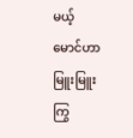မယ့် မောင်ဟာ မြူးမြူးကြွ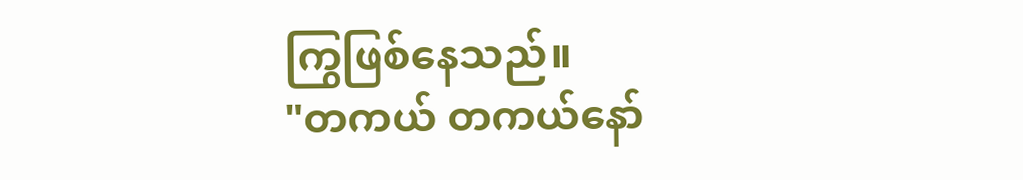ကြွဖြစ်နေသည်။
"တကယ် တကယ်နော်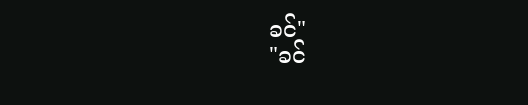ခင်"
"ခင်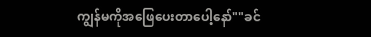ကျွန်မကိုအဖြေပေးတာပေါ့နော်""ခင်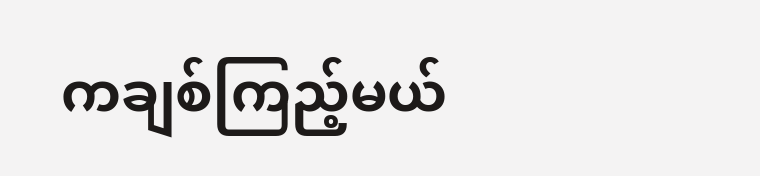ကချစ်ကြည့်မယ်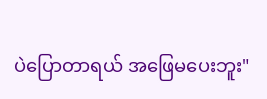ပဲပြောတာရယ် အဖြေမပေးဘူး"